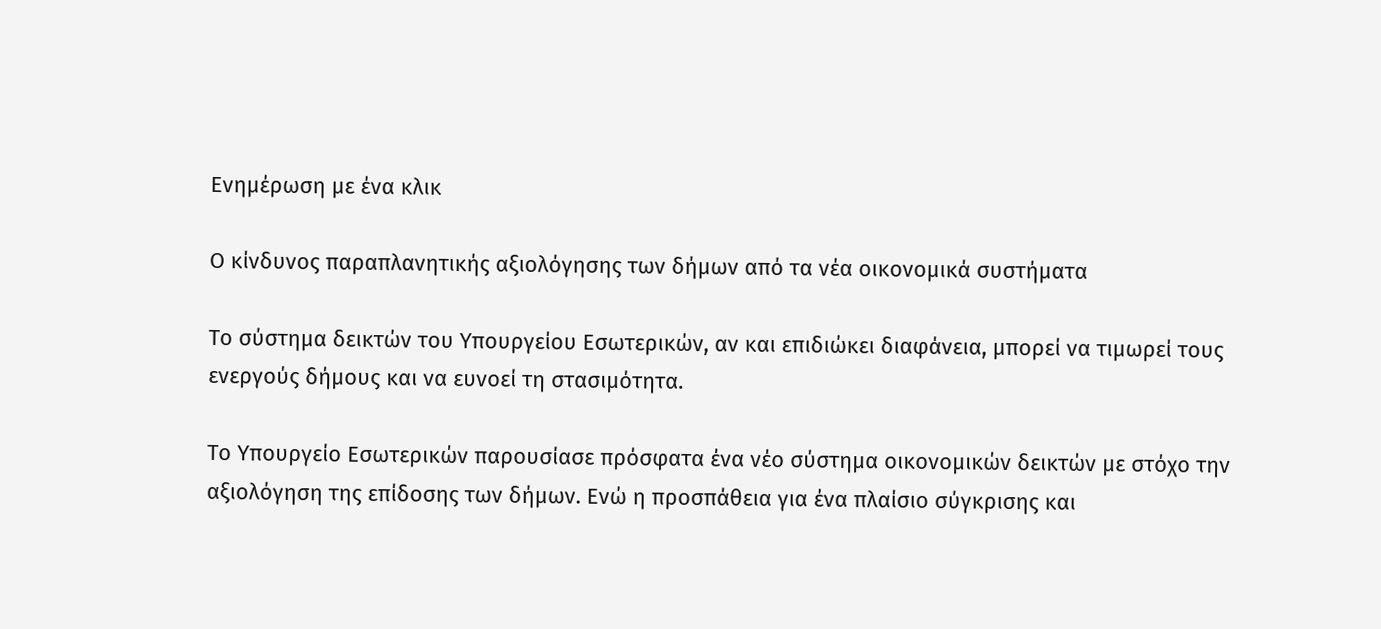Ενημέρωση με ένα κλικ

Ο κίνδυνος παραπλανητικής αξιολόγησης των δήμων από τα νέα οικονομικά συστήματα

Το σύστημα δεικτών του Υπουργείου Εσωτερικών, αν και επιδιώκει διαφάνεια, μπορεί να τιμωρεί τους ενεργούς δήμους και να ευνοεί τη στασιμότητα.

Το Υπουργείο Εσωτερικών παρουσίασε πρόσφατα ένα νέο σύστημα οικονομικών δεικτών με στόχο την αξιολόγηση της επίδοσης των δήμων. Ενώ η προσπάθεια για ένα πλαίσιο σύγκρισης και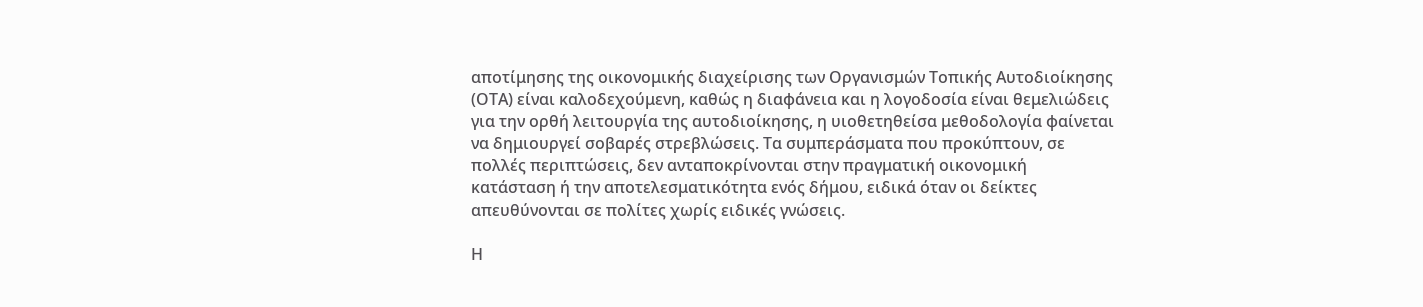αποτίμησης της οικονομικής διαχείρισης των Οργανισμών Τοπικής Αυτοδιοίκησης (ΟΤΑ) είναι καλοδεχούμενη, καθώς η διαφάνεια και η λογοδοσία είναι θεμελιώδεις για την ορθή λειτουργία της αυτοδιοίκησης, η υιοθετηθείσα μεθοδολογία φαίνεται να δημιουργεί σοβαρές στρεβλώσεις. Τα συμπεράσματα που προκύπτουν, σε πολλές περιπτώσεις, δεν ανταποκρίνονται στην πραγματική οικονομική κατάσταση ή την αποτελεσματικότητα ενός δήμου, ειδικά όταν οι δείκτες απευθύνονται σε πολίτες χωρίς ειδικές γνώσεις.

Η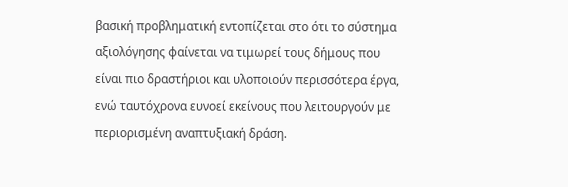βασική προβληματική εντοπίζεται στο ότι το σύστημα αξιολόγησης φαίνεται να τιμωρεί τους δήμους που είναι πιο δραστήριοι και υλοποιούν περισσότερα έργα, ενώ ταυτόχρονα ευνοεί εκείνους που λειτουργούν με περιορισμένη αναπτυξιακή δράση.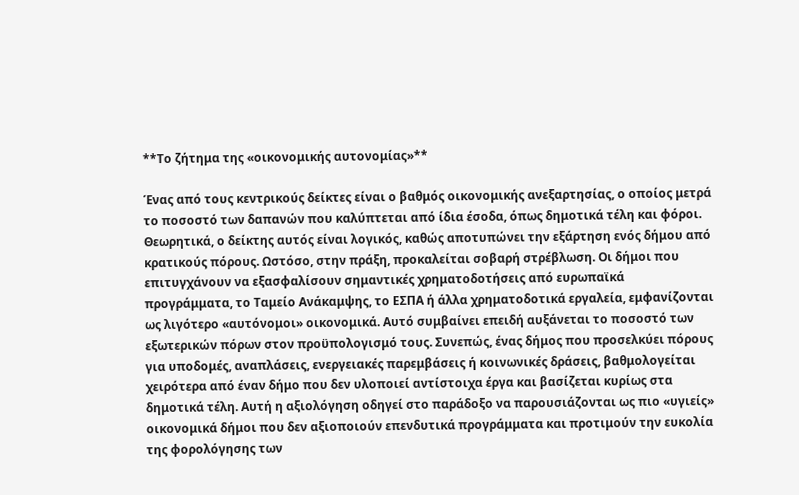**Το ζήτημα της «οικονομικής αυτονομίας»**

Ένας από τους κεντρικούς δείκτες είναι ο βαθμός οικονομικής ανεξαρτησίας, ο οποίος μετρά το ποσοστό των δαπανών που καλύπτεται από ίδια έσοδα, όπως δημοτικά τέλη και φόροι. Θεωρητικά, ο δείκτης αυτός είναι λογικός, καθώς αποτυπώνει την εξάρτηση ενός δήμου από κρατικούς πόρους. Ωστόσο, στην πράξη, προκαλείται σοβαρή στρέβλωση. Οι δήμοι που επιτυγχάνουν να εξασφαλίσουν σημαντικές χρηματοδοτήσεις από ευρωπαϊκά προγράμματα, το Ταμείο Ανάκαμψης, το ΕΣΠΑ ή άλλα χρηματοδοτικά εργαλεία, εμφανίζονται ως λιγότερο «αυτόνομοι» οικονομικά. Αυτό συμβαίνει επειδή αυξάνεται το ποσοστό των εξωτερικών πόρων στον προϋπολογισμό τους. Συνεπώς, ένας δήμος που προσελκύει πόρους για υποδομές, αναπλάσεις, ενεργειακές παρεμβάσεις ή κοινωνικές δράσεις, βαθμολογείται χειρότερα από έναν δήμο που δεν υλοποιεί αντίστοιχα έργα και βασίζεται κυρίως στα δημοτικά τέλη. Αυτή η αξιολόγηση οδηγεί στο παράδοξο να παρουσιάζονται ως πιο «υγιείς» οικονομικά δήμοι που δεν αξιοποιούν επενδυτικά προγράμματα και προτιμούν την ευκολία της φορολόγησης των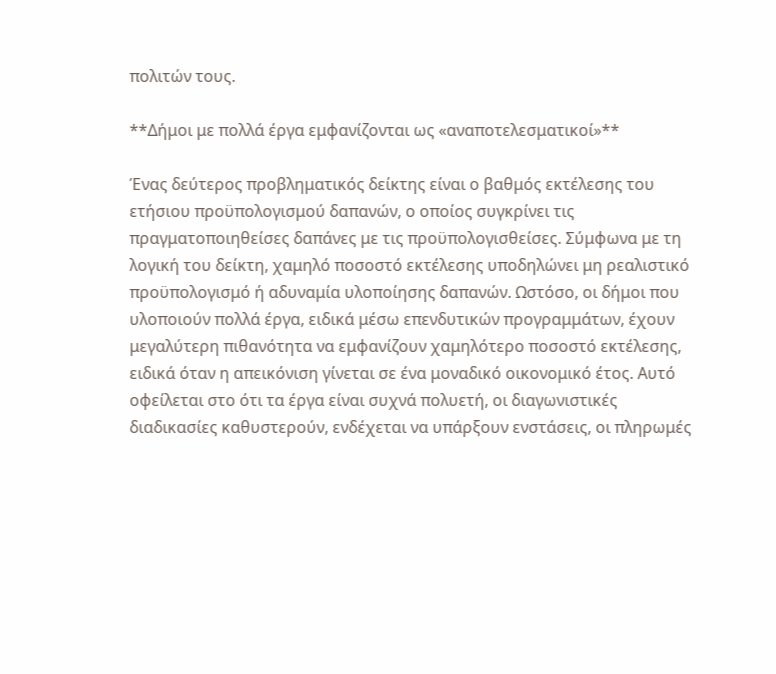πολιτών τους.

**Δήμοι με πολλά έργα εμφανίζονται ως «αναποτελεσματικοί»**

Ένας δεύτερος προβληματικός δείκτης είναι ο βαθμός εκτέλεσης του ετήσιου προϋπολογισμού δαπανών, ο οποίος συγκρίνει τις πραγματοποιηθείσες δαπάνες με τις προϋπολογισθείσες. Σύμφωνα με τη λογική του δείκτη, χαμηλό ποσοστό εκτέλεσης υποδηλώνει μη ρεαλιστικό προϋπολογισμό ή αδυναμία υλοποίησης δαπανών. Ωστόσο, οι δήμοι που υλοποιούν πολλά έργα, ειδικά μέσω επενδυτικών προγραμμάτων, έχουν μεγαλύτερη πιθανότητα να εμφανίζουν χαμηλότερο ποσοστό εκτέλεσης, ειδικά όταν η απεικόνιση γίνεται σε ένα μοναδικό οικονομικό έτος. Αυτό οφείλεται στο ότι τα έργα είναι συχνά πολυετή, οι διαγωνιστικές διαδικασίες καθυστερούν, ενδέχεται να υπάρξουν ενστάσεις, οι πληρωμές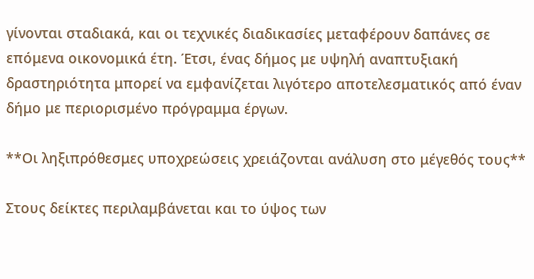γίνονται σταδιακά, και οι τεχνικές διαδικασίες μεταφέρουν δαπάνες σε επόμενα οικονομικά έτη. Έτσι, ένας δήμος με υψηλή αναπτυξιακή δραστηριότητα μπορεί να εμφανίζεται λιγότερο αποτελεσματικός από έναν δήμο με περιορισμένο πρόγραμμα έργων.

**Οι ληξιπρόθεσμες υποχρεώσεις χρειάζονται ανάλυση στο μέγεθός τους**

Στους δείκτες περιλαμβάνεται και το ύψος των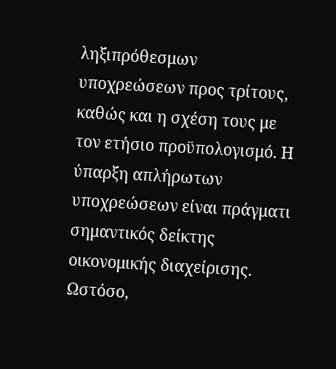ληξιπρόθεσμων υποχρεώσεων προς τρίτους, καθώς και η σχέση τους με τον ετήσιο προϋπολογισμό. Η ύπαρξη απλήρωτων υποχρεώσεων είναι πράγματι σημαντικός δείκτης οικονομικής διαχείρισης. Ωστόσο,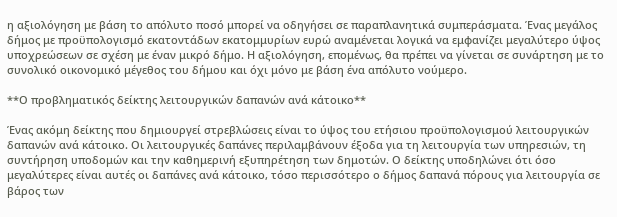η αξιολόγηση με βάση το απόλυτο ποσό μπορεί να οδηγήσει σε παραπλανητικά συμπεράσματα. Ένας μεγάλος δήμος με προϋπολογισμό εκατοντάδων εκατομμυρίων ευρώ αναμένεται λογικά να εμφανίζει μεγαλύτερο ύψος υποχρεώσεων σε σχέση με έναν μικρό δήμο. Η αξιολόγηση, επομένως, θα πρέπει να γίνεται σε συνάρτηση με το συνολικό οικονομικό μέγεθος του δήμου και όχι μόνο με βάση ένα απόλυτο νούμερο.

**Ο προβληματικός δείκτης λειτουργικών δαπανών ανά κάτοικο**

Ένας ακόμη δείκτης που δημιουργεί στρεβλώσεις είναι το ύψος του ετήσιου προϋπολογισμού λειτουργικών δαπανών ανά κάτοικο. Οι λειτουργικές δαπάνες περιλαμβάνουν έξοδα για τη λειτουργία των υπηρεσιών, τη συντήρηση υποδομών και την καθημερινή εξυπηρέτηση των δημοτών. Ο δείκτης υποδηλώνει ότι όσο μεγαλύτερες είναι αυτές οι δαπάνες ανά κάτοικο, τόσο περισσότερο ο δήμος δαπανά πόρους για λειτουργία σε βάρος των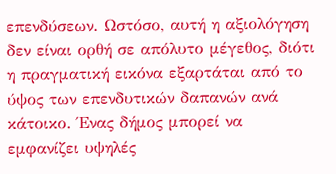επενδύσεων. Ωστόσο, αυτή η αξιολόγηση δεν είναι ορθή σε απόλυτο μέγεθος, διότι η πραγματική εικόνα εξαρτάται από το ύψος των επενδυτικών δαπανών ανά κάτοικο. Ένας δήμος μπορεί να εμφανίζει υψηλές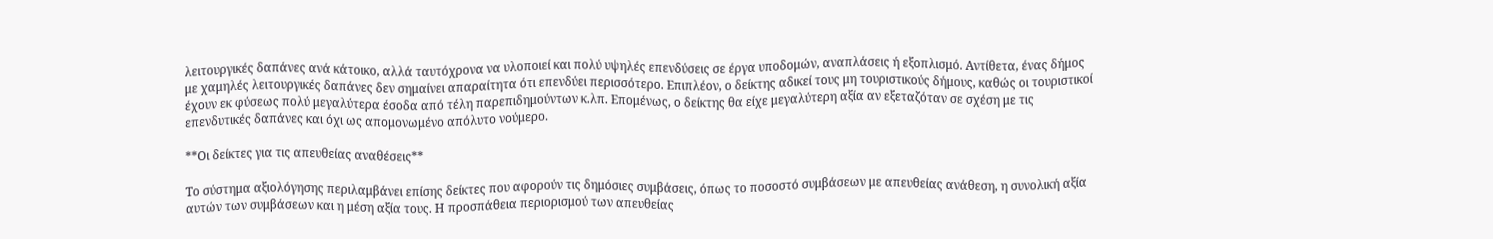λειτουργικές δαπάνες ανά κάτοικο, αλλά ταυτόχρονα να υλοποιεί και πολύ υψηλές επενδύσεις σε έργα υποδομών, αναπλάσεις ή εξοπλισμό. Αντίθετα, ένας δήμος με χαμηλές λειτουργικές δαπάνες δεν σημαίνει απαραίτητα ότι επενδύει περισσότερο. Επιπλέον, ο δείκτης αδικεί τους μη τουριστικούς δήμους, καθώς οι τουριστικοί έχουν εκ φύσεως πολύ μεγαλύτερα έσοδα από τέλη παρεπιδημούντων κ.λπ. Επομένως, ο δείκτης θα είχε μεγαλύτερη αξία αν εξεταζόταν σε σχέση με τις επενδυτικές δαπάνες και όχι ως απομονωμένο απόλυτο νούμερο.

**Οι δείκτες για τις απευθείας αναθέσεις**

Το σύστημα αξιολόγησης περιλαμβάνει επίσης δείκτες που αφορούν τις δημόσιες συμβάσεις, όπως το ποσοστό συμβάσεων με απευθείας ανάθεση, η συνολική αξία αυτών των συμβάσεων και η μέση αξία τους. Η προσπάθεια περιορισμού των απευθείας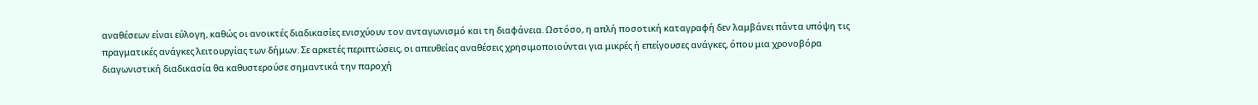αναθέσεων είναι εύλογη, καθώς οι ανοικτές διαδικασίες ενισχύουν τον ανταγωνισμό και τη διαφάνεια. Ωστόσο, η απλή ποσοτική καταγραφή δεν λαμβάνει πάντα υπόψη τις πραγματικές ανάγκες λειτουργίας των δήμων. Σε αρκετές περιπτώσεις, οι απευθείας αναθέσεις χρησιμοποιούνται για μικρές ή επείγουσες ανάγκες, όπου μια χρονοβόρα διαγωνιστική διαδικασία θα καθυστερούσε σημαντικά την παροχή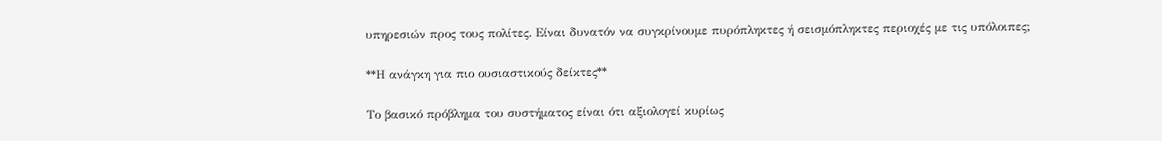υπηρεσιών προς τους πολίτες. Είναι δυνατόν να συγκρίνουμε πυρόπληκτες ή σεισμόπληκτες περιοχές με τις υπόλοιπες;

**Η ανάγκη για πιο ουσιαστικούς δείκτες**

Το βασικό πρόβλημα του συστήματος είναι ότι αξιολογεί κυρίως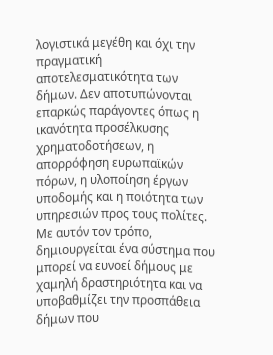λογιστικά μεγέθη και όχι την πραγματική αποτελεσματικότητα των δήμων. Δεν αποτυπώνονται επαρκώς παράγοντες όπως η ικανότητα προσέλκυσης χρηματοδοτήσεων, η απορρόφηση ευρωπαϊκών πόρων, η υλοποίηση έργων υποδομής και η ποιότητα των υπηρεσιών προς τους πολίτες. Με αυτόν τον τρόπο, δημιουργείται ένα σύστημα που μπορεί να ευνοεί δήμους με χαμηλή δραστηριότητα και να υποβαθμίζει την προσπάθεια δήμων που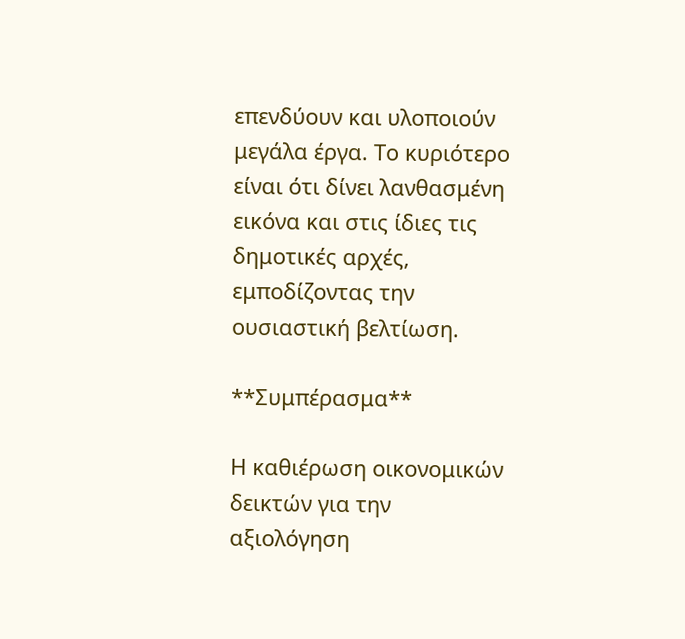επενδύουν και υλοποιούν μεγάλα έργα. Το κυριότερο είναι ότι δίνει λανθασμένη εικόνα και στις ίδιες τις δημοτικές αρχές, εμποδίζοντας την ουσιαστική βελτίωση.

**Συμπέρασμα**

Η καθιέρωση οικονομικών δεικτών για την αξιολόγηση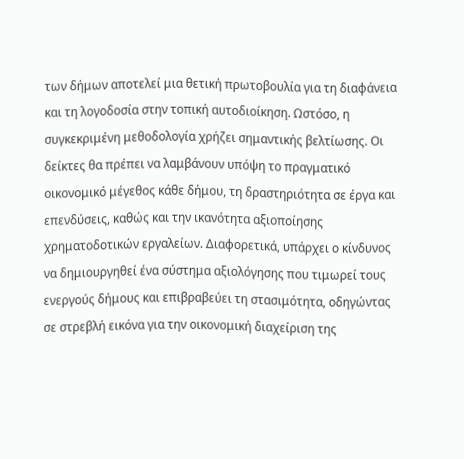των δήμων αποτελεί μια θετική πρωτοβουλία για τη διαφάνεια και τη λογοδοσία στην τοπική αυτοδιοίκηση. Ωστόσο, η συγκεκριμένη μεθοδολογία χρήζει σημαντικής βελτίωσης. Οι δείκτες θα πρέπει να λαμβάνουν υπόψη το πραγματικό οικονομικό μέγεθος κάθε δήμου, τη δραστηριότητα σε έργα και επενδύσεις, καθώς και την ικανότητα αξιοποίησης χρηματοδοτικών εργαλείων. Διαφορετικά, υπάρχει ο κίνδυνος να δημιουργηθεί ένα σύστημα αξιολόγησης που τιμωρεί τους ενεργούς δήμους και επιβραβεύει τη στασιμότητα, οδηγώντας σε στρεβλή εικόνα για την οικονομική διαχείριση της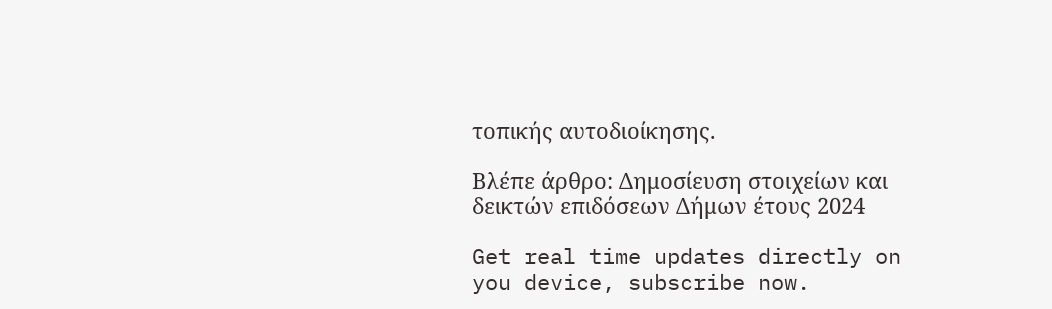τοπικής αυτοδιοίκησης.

Βλέπε άρθρο: Δημοσίευση στοιχείων και δεικτών επιδόσεων Δήμων έτους 2024

Get real time updates directly on you device, subscribe now.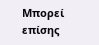Μπορεί επίσης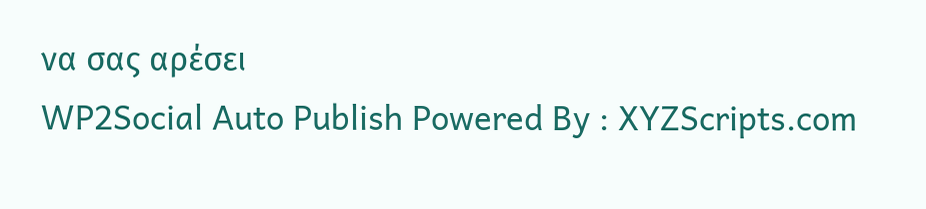να σας αρέσει
WP2Social Auto Publish Powered By : XYZScripts.com